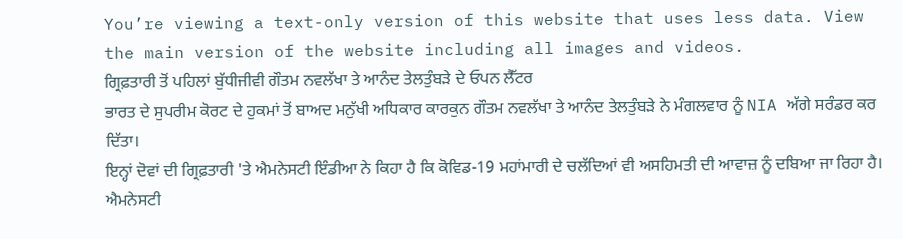You’re viewing a text-only version of this website that uses less data. View the main version of the website including all images and videos.
ਗ੍ਰਿਫ਼ਤਾਰੀ ਤੋਂ ਪਹਿਲਾਂ ਬੁੱਧੀਜੀਵੀ ਗੌਤਮ ਨਵਲੱਖਾ ਤੇ ਆਨੰਦ ਤੇਲਤੁੰਬੜੇ ਦੇ ਓਪਨ ਲੈੱਟਰ
ਭਾਰਤ ਦੇ ਸੁਪਰੀਮ ਕੋਰਟ ਦੇ ਹੁਕਮਾਂ ਤੋਂ ਬਾਅਦ ਮਨੁੱਖੀ ਅਧਿਕਾਰ ਕਾਰਕੁਨ ਗੌਤਮ ਨਵਲੱਖਾ ਤੇ ਆਨੰਦ ਤੇਲਤੁੰਬੜੇ ਨੇ ਮੰਗਲਵਾਰ ਨੂੰ NIA ਅੱਗੇ ਸਰੰਡਰ ਕਰ ਦਿੱਤਾ।
ਇਨ੍ਹਾਂ ਦੋਵਾਂ ਦੀ ਗ੍ਰਿਫ਼ਤਾਰੀ 'ਤੇ ਐਮਨੇਸਟੀ ਇੰਡੀਆ ਨੇ ਕਿਹਾ ਹੈ ਕਿ ਕੋਵਿਡ-19 ਮਹਾਂਮਾਰੀ ਦੇ ਚਲੱਦਿਆਂ ਵੀ ਅਸਹਿਮਤੀ ਦੀ ਆਵਾਜ਼ ਨੂੰ ਦਬਿਆ ਜਾ ਰਿਹਾ ਹੈ।
ਐਮਨੇਸਟੀ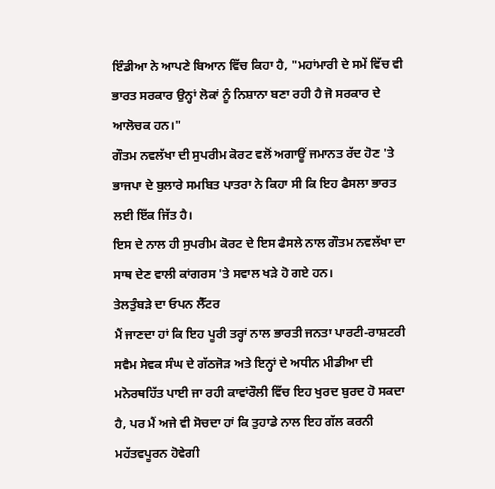ਇੰਡੀਆ ਨੇ ਆਪਣੇ ਬਿਆਨ ਵਿੱਚ ਕਿਹਾ ਹੈ, "ਮਹਾਂਮਾਰੀ ਦੇ ਸਮੇਂ ਵਿੱਚ ਵੀ ਭਾਰਤ ਸਰਕਾਰ ਉਨ੍ਹਾਂ ਲੋਕਾਂ ਨੂੰ ਨਿਸ਼ਾਨਾ ਬਣਾ ਰਹੀ ਹੈ ਜੋ ਸਰਕਾਰ ਦੇ ਆਲੋਚਕ ਹਨ।"
ਗੌਤਮ ਨਵਲੱਖਾ ਦੀ ਸੁਪਰੀਮ ਕੋਰਟ ਵਲੋਂ ਅਗਾਊਂ ਜਮਾਨਤ ਰੱਦ ਹੋਣ 'ਤੇ ਭਾਜਪਾ ਦੇ ਬੁਲਾਰੇ ਸਮਬਿਤ ਪਾਤਰਾ ਨੇ ਕਿਹਾ ਸੀ ਕਿ ਇਹ ਫੈਸਲਾ ਭਾਰਤ ਲਈ ਇੱਕ ਜਿੱਤ ਹੈ।
ਇਸ ਦੇ ਨਾਲ ਹੀ ਸੁਪਰੀਮ ਕੋਰਟ ਦੇ ਇਸ ਫੈਸਲੇ ਨਾਲ ਗੌਤਮ ਨਵਲੱਖਾ ਦਾ ਸਾਥ ਦੇਣ ਵਾਲੀ ਕਾਂਗਰਸ 'ਤੇ ਸਵਾਲ ਖੜੇ ਹੋ ਗਏ ਹਨ।
ਤੇਲਤੁੰਬੜੇ ਦਾ ਓਪਨ ਲੈੱਟਰ
ਮੈਂ ਜਾਣਦਾ ਹਾਂ ਕਿ ਇਹ ਪੂਰੀ ਤਰ੍ਹਾਂ ਨਾਲ ਭਾਰਤੀ ਜਨਤਾ ਪਾਰਟੀ-ਰਾਸ਼ਟਰੀ ਸਵੈਮ ਸੇਵਕ ਸੰਘ ਦੇ ਗੱਠਜੋੜ ਅਤੇ ਇਨ੍ਹਾਂ ਦੇ ਅਧੀਨ ਮੀਡੀਆ ਦੀ ਮਨੋਰਥਹਿੱਤ ਪਾਈ ਜਾ ਰਹੀ ਕਾਵਾਂਰੌਲੀ ਵਿੱਚ ਇਹ ਖੁਰਦ ਬੁਰਦ ਹੋ ਸਕਦਾ ਹੈ, ਪਰ ਮੈਂ ਅਜੇ ਵੀ ਸੋਚਦਾ ਹਾਂ ਕਿ ਤੁਹਾਡੇ ਨਾਲ ਇਹ ਗੱਲ ਕਰਨੀ ਮਹੱਤਵਪੂਰਨ ਹੋਵੇਗੀ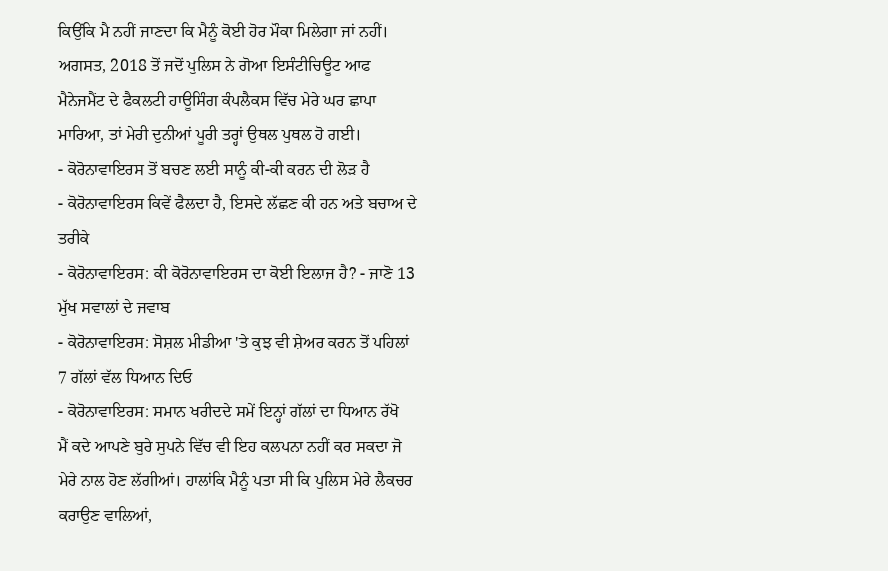ਕਿਉਂਕਿ ਮੈ ਨਹੀਂ ਜਾਣਦਾ ਕਿ ਮੈਨੂੰ ਕੋਈ ਹੋਰ ਮੌਕਾ ਮਿਲੇਗਾ ਜਾਂ ਨਹੀਂ।
ਅਗਸਤ, 2018 ਤੋਂ ਜਦੋਂ ਪੁਲਿਸ ਨੇ ਗੋਆ ਇਸੰਟੀਚਿਊਟ ਆਫ ਮੈਨੇਜਮੈਂਟ ਦੇ ਫੈਕਲਟੀ ਹਾਊਸਿੰਗ ਕੰਪਲੈਕਸ ਵਿੱਚ ਮੇਰੇ ਘਰ ਛਾਪਾ ਮਾਰਿਆ, ਤਾਂ ਮੇਰੀ ਦੁਨੀਆਂ ਪੂਰੀ ਤਰ੍ਹਾਂ ਉਥਲ ਪੁਥਲ ਹੋ ਗਈ।
- ਕੋਰੋਨਾਵਾਇਰਸ ਤੋਂ ਬਚਣ ਲਈ ਸਾਨੂੰ ਕੀ-ਕੀ ਕਰਨ ਦੀ ਲੋੜ ਹੈ
- ਕੋਰੋਨਾਵਾਇਰਸ ਕਿਵੇਂ ਫੈਲਦਾ ਹੈ, ਇਸਦੇ ਲੱਛਣ ਕੀ ਹਨ ਅਤੇ ਬਚਾਅ ਦੇ ਤਰੀਕੇ
- ਕੋਰੋਨਾਵਾਇਰਸ: ਕੀ ਕੋਰੋਨਾਵਾਇਰਸ ਦਾ ਕੋਈ ਇਲਾਜ ਹੈ? - ਜਾਣੋ 13 ਮੁੱਖ ਸਵਾਲਾਂ ਦੇ ਜਵਾਬ
- ਕੋਰੋਨਾਵਾਇਰਸ: ਸੋਸ਼ਲ ਮੀਡੀਆ 'ਤੇ ਕੁਝ ਵੀ ਸ਼ੇਅਰ ਕਰਨ ਤੋਂ ਪਹਿਲਾਂ 7 ਗੱਲਾਂ ਵੱਲ ਧਿਆਨ ਦਿਓ
- ਕੋਰੋਨਾਵਾਇਰਸ: ਸਮਾਨ ਖਰੀਦਦੇ ਸਮੇਂ ਇਨ੍ਹਾਂ ਗੱਲਾਂ ਦਾ ਧਿਆਨ ਰੱਖੋ
ਮੈਂ ਕਦੇ ਆਪਣੇ ਬੁਰੇ ਸੁਪਨੇ ਵਿੱਚ ਵੀ ਇਹ ਕਲਪਨਾ ਨਹੀਂ ਕਰ ਸਕਦਾ ਜੋ ਮੇਰੇ ਨਾਲ ਹੋਣ ਲੱਗੀਆਂ। ਹਾਲਾਂਕਿ ਮੈਨੂੰ ਪਤਾ ਸੀ ਕਿ ਪੁਲਿਸ ਮੇਰੇ ਲੈਕਚਰ ਕਰਾਉਣ ਵਾਲਿਆਂ,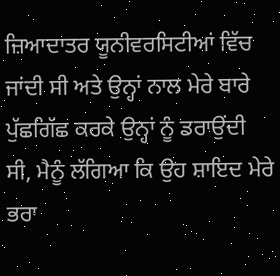ਜ਼ਿਆਦਾਤਰ ਯੂਨੀਵਰਸਿਟੀਆਂ ਵਿੱਚ ਜਾਂਦੀ ਸੀ ਅਤੇ ਉਨ੍ਹਾਂ ਨਾਲ ਮੇਰੇ ਬਾਰੇ ਪੁੱਛਗਿੱਛ ਕਰਕੇ ਉਨ੍ਹਾਂ ਨੂੰ ਡਰਾਉਂਦੀ ਸੀ, ਮੈਨੂੰ ਲੱਗਿਆ ਕਿ ਉਹ ਸ਼ਾਇਦ ਮੇਰੇ ਭਰਾ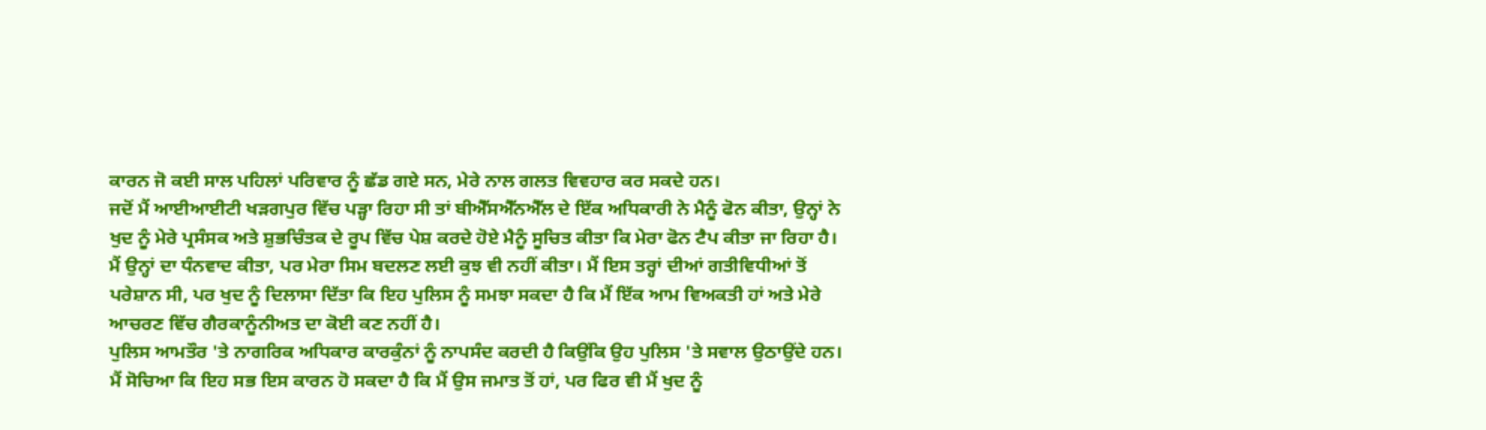ਕਾਰਨ ਜੋ ਕਈ ਸਾਲ ਪਹਿਲਾਂ ਪਰਿਵਾਰ ਨੂੰ ਛੱਡ ਗਏ ਸਨ, ਮੇਰੇ ਨਾਲ ਗਲਤ ਵਿਵਹਾਰ ਕਰ ਸਕਦੇ ਹਨ।
ਜਦੋਂ ਮੈਂ ਆਈਆਈਟੀ ਖੜਗਪੁਰ ਵਿੱਚ ਪੜ੍ਹਾ ਰਿਹਾ ਸੀ ਤਾਂ ਬੀਐੱਸਐੱਨਐੱਲ ਦੇ ਇੱਕ ਅਧਿਕਾਰੀ ਨੇ ਮੈਨੂੰ ਫੋਨ ਕੀਤਾ, ਉਨ੍ਹਾਂ ਨੇ ਖੁਦ ਨੂੰ ਮੇਰੇ ਪ੍ਰਸੰਸਕ ਅਤੇ ਸ਼ੁਭਚਿੰਤਕ ਦੇ ਰੂਪ ਵਿੱਚ ਪੇਸ਼ ਕਰਦੇ ਹੋਏ ਮੈਨੂੰ ਸੂਚਿਤ ਕੀਤਾ ਕਿ ਮੇਰਾ ਫੋਨ ਟੈਪ ਕੀਤਾ ਜਾ ਰਿਹਾ ਹੈ।
ਮੈਂ ਉਨ੍ਹਾਂ ਦਾ ਧੰਨਵਾਦ ਕੀਤਾ, ਪਰ ਮੇਰਾ ਸਿਮ ਬਦਲਣ ਲਈ ਕੁਝ ਵੀ ਨਹੀਂ ਕੀਤਾ। ਮੈਂ ਇਸ ਤਰ੍ਹਾਂ ਦੀਆਂ ਗਤੀਵਿਧੀਆਂ ਤੋਂ ਪਰੇਸ਼ਾਨ ਸੀ, ਪਰ ਖੁਦ ਨੂੰ ਦਿਲਾਸਾ ਦਿੱਤਾ ਕਿ ਇਹ ਪੁਲਿਸ ਨੂੰ ਸਮਝਾ ਸਕਦਾ ਹੈ ਕਿ ਮੈਂ ਇੱਕ ਆਮ ਵਿਅਕਤੀ ਹਾਂ ਅਤੇ ਮੇਰੇ ਆਚਰਣ ਵਿੱਚ ਗੈਰਕਾਨੂੰਨੀਅਤ ਦਾ ਕੋਈ ਕਣ ਨਹੀਂ ਹੈ।
ਪੁਲਿਸ ਆਮਤੌਰ 'ਤੇ ਨਾਗਰਿਕ ਅਧਿਕਾਰ ਕਾਰਕੁੰਨਾਂ ਨੂੰ ਨਾਪਸੰਦ ਕਰਦੀ ਹੈ ਕਿਉਂਕਿ ਉਹ ਪੁਲਿਸ 'ਤੇ ਸਵਾਲ ਉਠਾਉਂਦੇ ਹਨ।
ਮੈਂ ਸੋਚਿਆ ਕਿ ਇਹ ਸਭ ਇਸ ਕਾਰਨ ਹੋ ਸਕਦਾ ਹੈ ਕਿ ਮੈਂ ਉਸ ਜਮਾਤ ਤੋਂ ਹਾਂ, ਪਰ ਫਿਰ ਵੀ ਮੈਂ ਖੁਦ ਨੂੰ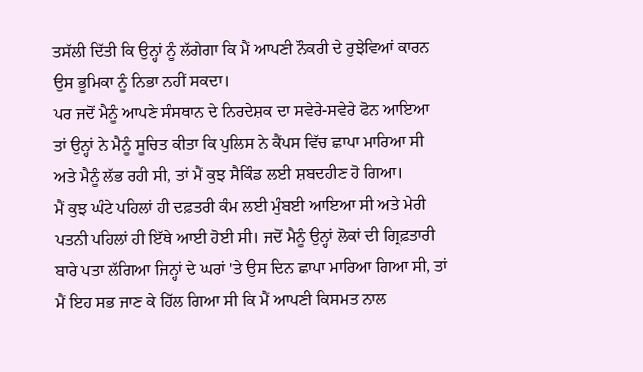ਤਸੱਲੀ ਦਿੱਤੀ ਕਿ ਉਨ੍ਹਾਂ ਨੂੰ ਲੱਗੇਗਾ ਕਿ ਮੈਂ ਆਪਣੀ ਨੌਕਰੀ ਦੇ ਰੁਝੇਵਿਆਂ ਕਾਰਨ ਉਸ ਭੂਮਿਕਾ ਨੂੰ ਨਿਭਾ ਨਹੀਂ ਸਕਦਾ।
ਪਰ ਜਦੋਂ ਮੈਨੂੰ ਆਪਣੇ ਸੰਸਥਾਨ ਦੇ ਨਿਰਦੇਸ਼ਕ ਦਾ ਸਵੇਰੇ-ਸਵੇਰੇ ਫੋਨ ਆਇਆ ਤਾਂ ਉਨ੍ਹਾਂ ਨੇ ਮੈਨੂੰ ਸੂਚਿਤ ਕੀਤਾ ਕਿ ਪੁਲਿਸ ਨੇ ਕੈਂਪਸ ਵਿੱਚ ਛਾਪਾ ਮਾਰਿਆ ਸੀ ਅਤੇ ਮੈਨੂੰ ਲੱਭ ਰਹੀ ਸੀ, ਤਾਂ ਮੈਂ ਕੁਝ ਸੈਕਿੰਡ ਲਈ ਸ਼ਬਦਹੀਣ ਹੋ ਗਿਆ।
ਮੈਂ ਕੁਝ ਘੰਟੇ ਪਹਿਲਾਂ ਹੀ ਦਫ਼ਤਰੀ ਕੰਮ ਲਈ ਮੁੰਬਈ ਆਇਆ ਸੀ ਅਤੇ ਮੇਰੀ ਪਤਨੀ ਪਹਿਲਾਂ ਹੀ ਇੱਥੇ ਆਈ ਹੋਈ ਸੀ। ਜਦੋਂ ਮੈਨੂੰ ਉਨ੍ਹਾਂ ਲੋਕਾਂ ਦੀ ਗ੍ਰਿਫ਼ਤਾਰੀ ਬਾਰੇ ਪਤਾ ਲੱਗਿਆ ਜਿਨ੍ਹਾਂ ਦੇ ਘਰਾਂ 'ਤੇ ਉਸ ਦਿਨ ਛਾਪਾ ਮਾਰਿਆ ਗਿਆ ਸੀ, ਤਾਂ ਮੈਂ ਇਹ ਸਭ ਜਾਣ ਕੇ ਹਿੱਲ ਗਿਆ ਸੀ ਕਿ ਮੈਂ ਆਪਣੀ ਕਿਸਮਤ ਨਾਲ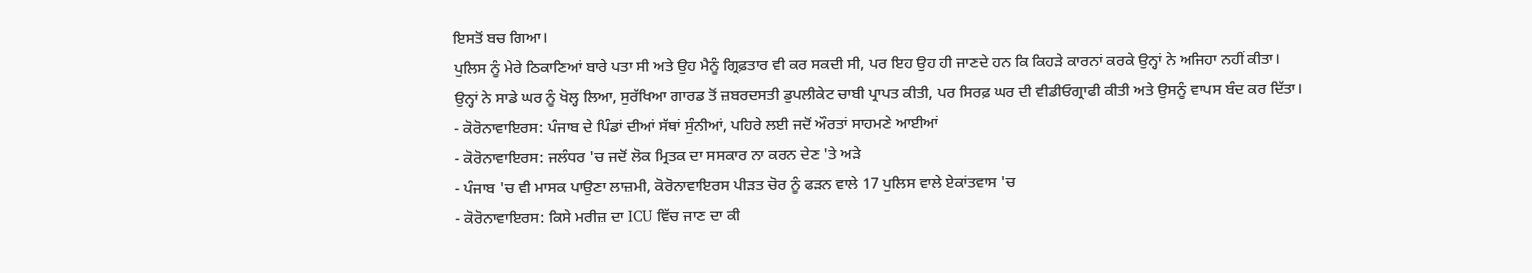ਇਸਤੋਂ ਬਚ ਗਿਆ।
ਪੁਲਿਸ ਨੂੰ ਮੇਰੇ ਠਿਕਾਣਿਆਂ ਬਾਰੇ ਪਤਾ ਸੀ ਅਤੇ ਉਹ ਮੈਨੂੰ ਗ੍ਰਿਫ਼ਤਾਰ ਵੀ ਕਰ ਸਕਦੀ ਸੀ, ਪਰ ਇਹ ਉਹ ਹੀ ਜਾਣਦੇ ਹਨ ਕਿ ਕਿਹੜੇ ਕਾਰਨਾਂ ਕਰਕੇ ਉਨ੍ਹਾਂ ਨੇ ਅਜਿਹਾ ਨਹੀਂ ਕੀਤਾ।
ਉਨ੍ਹਾਂ ਨੇ ਸਾਡੇ ਘਰ ਨੂੰ ਖੋਲ੍ਹ ਲਿਆ, ਸੁਰੱਖਿਆ ਗਾਰਡ ਤੋਂ ਜ਼ਬਰਦਸਤੀ ਡੁਪਲੀਕੇਟ ਚਾਬੀ ਪ੍ਰਾਪਤ ਕੀਤੀ, ਪਰ ਸਿਰਫ਼ ਘਰ ਦੀ ਵੀਡੀਓਗ੍ਰਾਫੀ ਕੀਤੀ ਅਤੇ ਉਸਨੂੰ ਵਾਪਸ ਬੰਦ ਕਰ ਦਿੱਤਾ।
- ਕੋਰੋਨਾਵਾਇਰਸ: ਪੰਜਾਬ ਦੇ ਪਿੰਡਾਂ ਦੀਆਂ ਸੱਥਾਂ ਸੁੰਨੀਆਂ, ਪਹਿਰੇ ਲਈ ਜਦੋਂ ਔਰਤਾਂ ਸਾਹਮਣੇ ਆਈਆਂ
- ਕੋਰੋਨਾਵਾਇਰਸ: ਜਲੰਧਰ 'ਚ ਜਦੋਂ ਲੋਕ ਮ੍ਰਿਤਕ ਦਾ ਸਸਕਾਰ ਨਾ ਕਰਨ ਦੇਣ 'ਤੇ ਅੜੇ
- ਪੰਜਾਬ 'ਚ ਵੀ ਮਾਸਕ ਪਾਉਣਾ ਲਾਜ਼ਮੀ, ਕੋਰੋਨਾਵਾਇਰਸ ਪੀੜਤ ਚੋਰ ਨੂੰ ਫੜਨ ਵਾਲੇ 17 ਪੁਲਿਸ ਵਾਲੇ ਏਕਾਂਤਵਾਸ 'ਚ
- ਕੋਰੋਨਾਵਾਇਰਸ: ਕਿਸੇ ਮਰੀਜ਼ ਦਾ ICU ਵਿੱਚ ਜਾਣ ਦਾ ਕੀ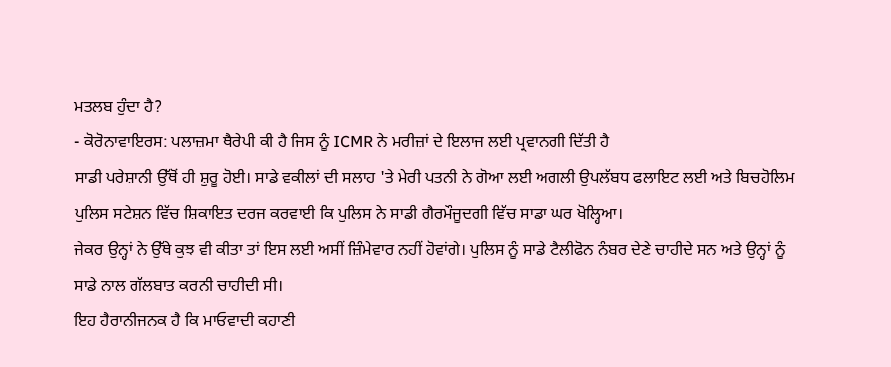ਮਤਲਬ ਹੁੰਦਾ ਹੈ?
- ਕੋਰੋਨਾਵਾਇਰਸ: ਪਲਾਜ਼ਮਾ ਥੈਰੇਪੀ ਕੀ ਹੈ ਜਿਸ ਨੂੰ ICMR ਨੇ ਮਰੀਜ਼ਾਂ ਦੇ ਇਲਾਜ ਲਈ ਪ੍ਰਵਾਨਗੀ ਦਿੱਤੀ ਹੈ
ਸਾਡੀ ਪਰੇਸ਼ਾਨੀ ਉੱਥੋਂ ਹੀ ਸ਼ੁਰੂ ਹੋਈ। ਸਾਡੇ ਵਕੀਲਾਂ ਦੀ ਸਲਾਹ 'ਤੇ ਮੇਰੀ ਪਤਨੀ ਨੇ ਗੋਆ ਲਈ ਅਗਲੀ ਉਪਲੱਬਧ ਫਲਾਇਟ ਲਈ ਅਤੇ ਬਿਚਹੋਲਿਮ ਪੁਲਿਸ ਸਟੇਸ਼ਨ ਵਿੱਚ ਸ਼ਿਕਾਇਤ ਦਰਜ ਕਰਵਾਈ ਕਿ ਪੁਲਿਸ ਨੇ ਸਾਡੀ ਗੈਰਮੌਜੂਦਗੀ ਵਿੱਚ ਸਾਡਾ ਘਰ ਖੋਲ੍ਹਿਆ।
ਜੇਕਰ ਉਨ੍ਹਾਂ ਨੇ ਉੱਥੇ ਕੁਝ ਵੀ ਕੀਤਾ ਤਾਂ ਇਸ ਲਈ ਅਸੀਂ ਜ਼ਿੰਮੇਵਾਰ ਨਹੀਂ ਹੋਵਾਂਗੇ। ਪੁਲਿਸ ਨੂੰ ਸਾਡੇ ਟੈਲੀਫੋਨ ਨੰਬਰ ਦੇਣੇ ਚਾਹੀਦੇ ਸਨ ਅਤੇ ਉਨ੍ਹਾਂ ਨੂੰ ਸਾਡੇ ਨਾਲ ਗੱਲਬਾਤ ਕਰਨੀ ਚਾਹੀਦੀ ਸੀ।
ਇਹ ਹੈਰਾਨੀਜਨਕ ਹੈ ਕਿ ਮਾਓਵਾਦੀ ਕਹਾਣੀ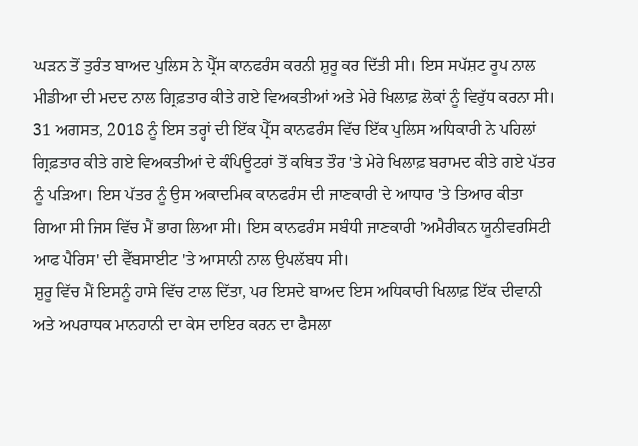ਘੜਨ ਤੋਂ ਤੁਰੰਤ ਬਾਅਦ ਪੁਲਿਸ ਨੇ ਪ੍ਰੈੱਸ ਕਾਨਫਰੰਸ ਕਰਨੀ ਸ਼ੁਰੂ ਕਰ ਦਿੱਤੀ ਸੀ। ਇਸ ਸਪੱਸ਼ਟ ਰੂਪ ਨਾਲ ਮੀਡੀਆ ਦੀ ਮਦਦ ਨਾਲ ਗ੍ਰਿਫ਼ਤਾਰ ਕੀਤੇ ਗਏ ਵਿਅਕਤੀਆਂ ਅਤੇ ਮੇਰੇ ਖਿਲਾਫ਼ ਲੋਕਾਂ ਨੂੰ ਵਿਰੁੱਧ ਕਰਨਾ ਸੀ।
31 ਅਗਸਤ, 2018 ਨੂੰ ਇਸ ਤਰ੍ਹਾਂ ਦੀ ਇੱਕ ਪ੍ਰੈੱਸ ਕਾਨਫਰੰਸ ਵਿੱਚ ਇੱਕ ਪੁਲਿਸ ਅਧਿਕਾਰੀ ਨੇ ਪਹਿਲਾਂ ਗ੍ਰਿਫ਼ਤਾਰ ਕੀਤੇ ਗਏ ਵਿਅਕਤੀਆਂ ਦੇ ਕੰਪਿਊਟਰਾਂ ਤੋਂ ਕਥਿਤ ਤੌਰ 'ਤੇ ਮੇਰੇ ਖਿਲਾਫ਼ ਬਰਾਮਦ ਕੀਤੇ ਗਏ ਪੱਤਰ ਨੂੰ ਪੜਿਆ। ਇਸ ਪੱਤਰ ਨੂੰ ਉਸ ਅਕਾਦਮਿਕ ਕਾਨਫਰੰਸ ਦੀ ਜਾਣਕਾਰੀ ਦੇ ਆਧਾਰ 'ਤੇ ਤਿਆਰ ਕੀਤਾ ਗਿਆ ਸੀ ਜਿਸ ਵਿੱਚ ਮੈਂ ਭਾਗ ਲਿਆ ਸੀ। ਇਸ ਕਾਨਫਰੰਸ ਸਬੰਧੀ ਜਾਣਕਾਰੀ 'ਅਮੈਰੀਕਨ ਯੂਨੀਵਰਸਿਟੀ ਆਫ ਪੈਰਿਸ' ਦੀ ਵੈੱਬਸਾਈਟ 'ਤੇ ਆਸਾਨੀ ਨਾਲ ਉਪਲੱਬਧ ਸੀ।
ਸ਼ੁਰੂ ਵਿੱਚ ਮੈਂ ਇਸਨੂੰ ਹਾਸੇ ਵਿੱਚ ਟਾਲ ਦਿੱਤਾ, ਪਰ ਇਸਦੇ ਬਾਅਦ ਇਸ ਅਧਿਕਾਰੀ ਖਿਲਾਫ਼ ਇੱਕ ਦੀਵਾਨੀ ਅਤੇ ਅਪਰਾਧਕ ਮਾਨਹਾਨੀ ਦਾ ਕੇਸ ਦਾਇਰ ਕਰਨ ਦਾ ਫੈਸਲਾ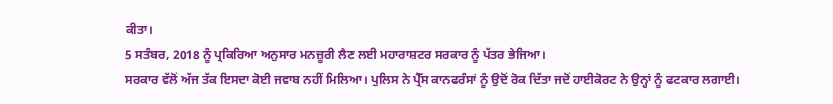ਕੀਤਾ।
5 ਸਤੰਬਰ, 2018 ਨੂੰ ਪ੍ਰਕਿਰਿਆ ਅਨੁਸਾਰ ਮਨਜ਼ੂਰੀ ਲੈਣ ਲਈ ਮਹਾਰਾਸ਼ਟਰ ਸਰਕਾਰ ਨੂੰ ਪੱਤਰ ਭੇਜਿਆ।
ਸਰਕਾਰ ਵੱਲੋਂ ਅੱਜ ਤੱਕ ਇਸਦਾ ਕੋਈ ਜਵਾਬ ਨਹੀਂ ਮਿਲਿਆ। ਪੁਲਿਸ ਨੇ ਪ੍ਰੈੱਸ ਕਾਨਫਰੰਸਾਂ ਨੂੰ ਉਦੋਂ ਰੋਕ ਦਿੱਤਾ ਜਦੋਂ ਹਾਈਕੋਰਟ ਨੇ ਉਨ੍ਹਾਂ ਨੂੰ ਫਟਕਾਰ ਲਗਾਈ।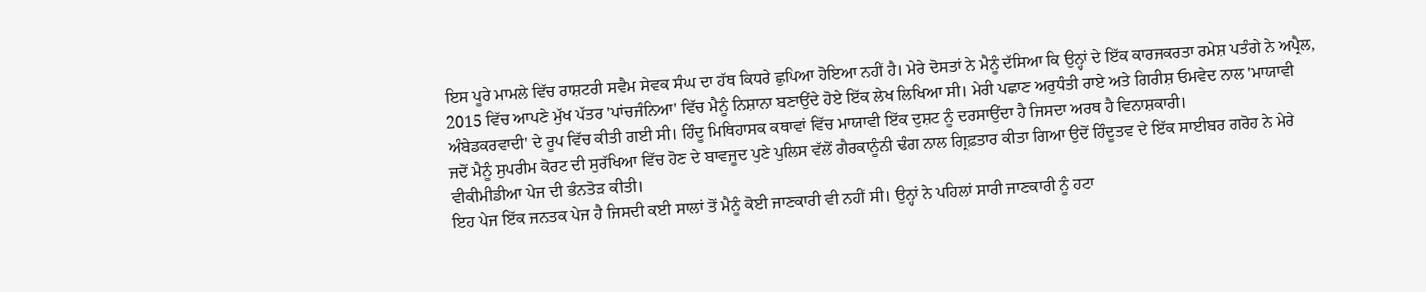ਇਸ ਪੂਰੇ ਮਾਮਲੇ ਵਿੱਚ ਰਾਸ਼ਟਰੀ ਸਵੈਮ ਸੇਵਕ ਸੰਘ ਦਾ ਹੱਥ ਕਿਧਰੇ ਛੁਪਿਆ ਹੋਇਆ ਨਹੀਂ ਹੈ। ਮੇਰੇ ਦੋਸਤਾਂ ਨੇ ਮੈਨੂੰ ਦੱਸਿਆ ਕਿ ਉਨ੍ਹਾਂ ਦੇ ਇੱਕ ਕਾਰਜਕਰਤਾ ਰਮੇਸ਼ ਪਤੰਗੇ ਨੇ ਅਪ੍ਰੈਲ, 2015 ਵਿੱਚ ਆਪਣੇ ਮੁੱਖ ਪੱਤਰ 'ਪਾਂਚਜੰਨਿਆ' ਵਿੱਚ ਮੈਨੂੰ ਨਿਸ਼ਾਨਾ ਬਣਾਉਂਦੇ ਹੋਏ ਇੱਕ ਲੇਖ ਲਿਖਿਆ ਸੀ। ਮੇਰੀ ਪਛਾਣ ਅਰੁਧੰਤੀ ਰਾਏ ਅਤੇ ਗਿਰੀਸ਼ ਓਮਵੇਦ ਨਾਲ 'ਮਾਯਾਵੀ ਅੰਬੇਡਕਰਵਾਦੀ' ਦੇ ਰੂਪ ਵਿੱਚ ਕੀਤੀ ਗਈ ਸੀ। ਹਿੰਦੂ ਮਿਥਿਹਾਸਕ ਕਥਾਵਾਂ ਵਿੱਚ ਮਾਯਾਵੀ ਇੱਕ ਦੁਸ਼ਟ ਨੂੰ ਦਰਸਾਉਂਦਾ ਹੈ ਜਿਸਦਾ ਅਰਥ ਹੈ ਵਿਨਾਸ਼ਕਾਰੀ।
ਜਦੋਂ ਮੈਨੂੰ ਸੁਪਰੀਮ ਕੋਰਟ ਦੀ ਸੁਰੱਖਿਆ ਵਿੱਚ ਹੋਣ ਦੇ ਬਾਵਜੂਦ ਪੁਣੇ ਪੁਲਿਸ ਵੱਲੋਂ ਗੈਰਕਾਨੂੰਨੀ ਢੰਗ ਨਾਲ ਗ੍ਰਿਫ਼ਤਾਰ ਕੀਤਾ ਗਿਆ ਉਦੋਂ ਹਿੰਦੂਤਵ ਦੇ ਇੱਕ ਸਾਈਬਰ ਗਰੋਹ ਨੇ ਮੇਰੇ ਵੀਕੀਮੀਡੀਆ ਪੇਜ ਦੀ ਭੰਨਤੋੜ ਕੀਤੀ।
ਇਹ ਪੇਜ ਇੱਕ ਜਨਤਕ ਪੇਜ ਹੈ ਜਿਸਦੀ ਕਈ ਸਾਲਾਂ ਤੋਂ ਮੈਨੂੰ ਕੋਈ ਜਾਣਕਾਰੀ ਵੀ ਨਹੀਂ ਸੀ। ਉਨ੍ਹਾਂ ਨੇ ਪਹਿਲਾਂ ਸਾਰੀ ਜਾਣਕਾਰੀ ਨੂੰ ਹਟਾ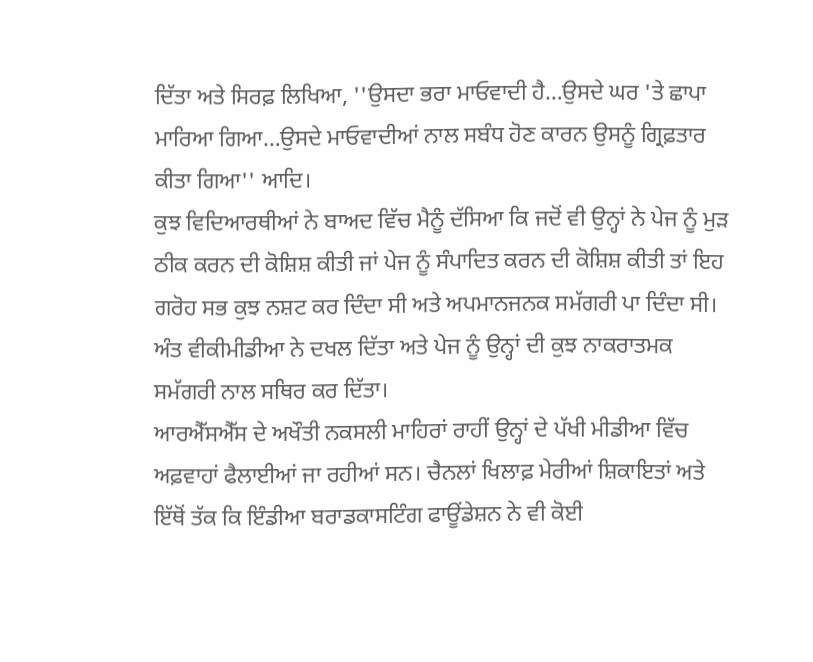ਦਿੱਤਾ ਅਤੇ ਸਿਰਫ਼ ਲਿਖਿਆ, ''ਉਸਦਾ ਭਰਾ ਮਾਓਵਾਦੀ ਹੈ…ਉਸਦੇ ਘਰ 'ਤੇ ਛਾਪਾ ਮਾਰਿਆ ਗਿਆ…ਉਸਦੇ ਮਾਓਵਾਦੀਆਂ ਨਾਲ ਸਬੰਧ ਹੋਣ ਕਾਰਨ ਉਸਨੂੰ ਗ੍ਰਿਫ਼ਤਾਰ ਕੀਤਾ ਗਿਆ'' ਆਦਿ।
ਕੁਝ ਵਿਦਿਆਰਥੀਆਂ ਨੇ ਬਾਅਦ ਵਿੱਚ ਮੈਨੂੰ ਦੱਸਿਆ ਕਿ ਜਦੋਂ ਵੀ ਉਨ੍ਹਾਂ ਨੇ ਪੇਜ ਨੂੰ ਮੁੜ ਠੀਕ ਕਰਨ ਦੀ ਕੋਸ਼ਿਸ਼ ਕੀਤੀ ਜਾਂ ਪੇਜ ਨੂੰ ਸੰਪਾਦਿਤ ਕਰਨ ਦੀ ਕੋਸ਼ਿਸ਼ ਕੀਤੀ ਤਾਂ ਇਹ ਗਰੋਹ ਸਭ ਕੁਝ ਨਸ਼ਟ ਕਰ ਦਿੰਦਾ ਸੀ ਅਤੇ ਅਪਮਾਨਜਨਕ ਸਮੱਗਰੀ ਪਾ ਦਿੰਦਾ ਸੀ। ਅੰਤ ਵੀਕੀਮੀਡੀਆ ਨੇ ਦਖਲ ਦਿੱਤਾ ਅਤੇ ਪੇਜ ਨੂੰ ਉਨ੍ਹਾਂ ਦੀ ਕੁਝ ਨਾਕਰਾਤਮਕ ਸਮੱਗਰੀ ਨਾਲ ਸਥਿਰ ਕਰ ਦਿੱਤਾ।
ਆਰਐੱਸਐੱਸ ਦੇ ਅਖੌਤੀ ਨਕਸਲੀ ਮਾਹਿਰਾਂ ਰਾਹੀਂ ਉਨ੍ਹਾਂ ਦੇ ਪੱਖੀ ਮੀਡੀਆ ਵਿੱਚ ਅਫ਼ਵਾਹਾਂ ਫੈਲਾਈਆਂ ਜਾ ਰਹੀਆਂ ਸਨ। ਚੈਨਲਾਂ ਖਿਲਾਫ਼ ਮੇਰੀਆਂ ਸ਼ਿਕਾਇਤਾਂ ਅਤੇ ਇੱਥੋਂ ਤੱਕ ਕਿ ਇੰਡੀਆ ਬਰਾਡਕਾਸਟਿੰਗ ਫਾਊਂਡੇਸ਼ਨ ਨੇ ਵੀ ਕੋਈ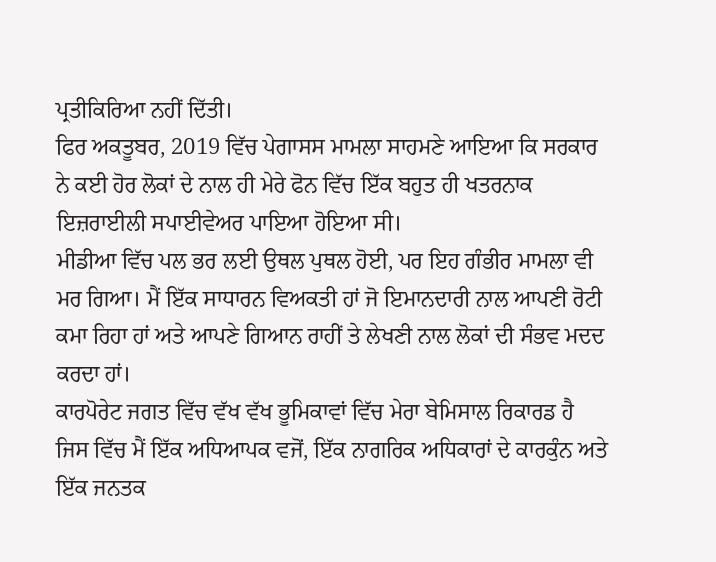ਪ੍ਰਤੀਕਿਰਿਆ ਨਹੀਂ ਦਿੱਤੀ।
ਫਿਰ ਅਕਤੂਬਰ, 2019 ਵਿੱਚ ਪੇਗਾਸਸ ਮਾਮਲਾ ਸਾਹਮਣੇ ਆਇਆ ਕਿ ਸਰਕਾਰ ਨੇ ਕਈ ਹੋਰ ਲੋਕਾਂ ਦੇ ਨਾਲ ਹੀ ਮੇਰੇ ਫੋਨ ਵਿੱਚ ਇੱਕ ਬਹੁਤ ਹੀ ਖਤਰਨਾਕ ਇਜ਼ਰਾਈਲੀ ਸਪਾਈਵੇਅਰ ਪਾਇਆ ਹੋਇਆ ਸੀ।
ਮੀਡੀਆ ਵਿੱਚ ਪਲ ਭਰ ਲਈ ਉਥਲ ਪੁਥਲ ਹੋਈ, ਪਰ ਇਹ ਗੰਭੀਰ ਮਾਮਲਾ ਵੀ ਮਰ ਗਿਆ। ਮੈਂ ਇੱਕ ਸਾਧਾਰਨ ਵਿਅਕਤੀ ਹਾਂ ਜੋ ਇਮਾਨਦਾਰੀ ਨਾਲ ਆਪਣੀ ਰੋਟੀ ਕਮਾ ਰਿਹਾ ਹਾਂ ਅਤੇ ਆਪਣੇ ਗਿਆਨ ਰਾਹੀਂ ਤੇ ਲੇਖਣੀ ਨਾਲ ਲੋਕਾਂ ਦੀ ਸੰਭਵ ਮਦਦ ਕਰਦਾ ਹਾਂ।
ਕਾਰਪੋਰੇਟ ਜਗਤ ਵਿੱਚ ਵੱਖ ਵੱਖ ਭੂਮਿਕਾਵਾਂ ਵਿੱਚ ਮੇਰਾ ਬੇਮਿਸਾਲ ਰਿਕਾਰਡ ਹੈ ਜਿਸ ਵਿੱਚ ਮੈਂ ਇੱਕ ਅਧਿਆਪਕ ਵਜੋਂ, ਇੱਕ ਨਾਗਰਿਕ ਅਧਿਕਾਰਾਂ ਦੇ ਕਾਰਕੁੰਨ ਅਤੇ ਇੱਕ ਜਨਤਕ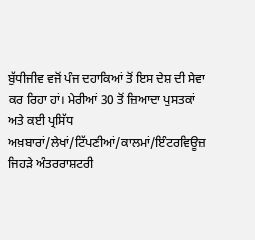ਬੁੱਧੀਜੀਵ ਵਜੋਂ ਪੰਜ ਦਹਾਕਿਆਂ ਤੋਂ ਇਸ ਦੇਸ਼ ਦੀ ਸੇਵਾ ਕਰ ਰਿਹਾ ਹਾਂ। ਮੇਰੀਆਂ 30 ਤੋਂ ਜ਼ਿਆਦਾ ਪੁਸਤਕਾਂ ਅਤੇ ਕਈ ਪ੍ਰਸਿੱਧ ਅਖ਼ਬਾਰਾਂ/ਲੇਖਾਂ/ਟਿੱਪਣੀਆਂ/ਕਾਲਮਾਂ/ਇੰਟਰਵਿਊਜ਼ ਜਿਹੜੇ ਅੰਤਰਰਾਸ਼ਟਰੀ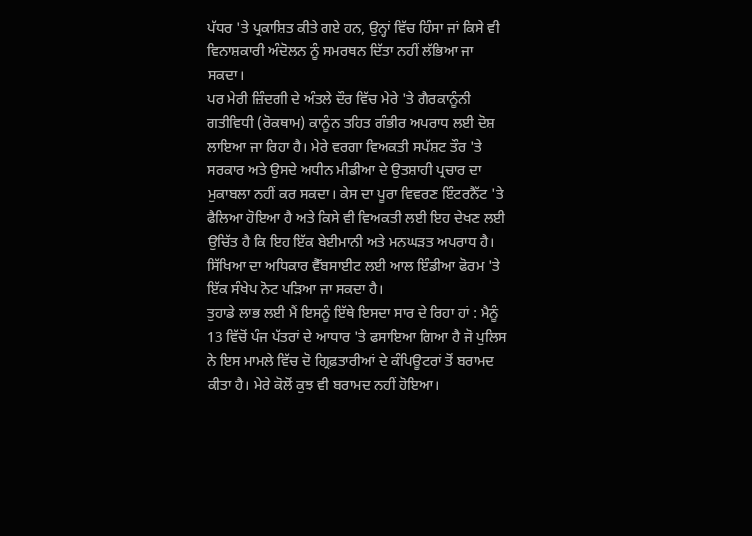ਪੱਧਰ 'ਤੇ ਪ੍ਰਕਾਸ਼ਿਤ ਕੀਤੇ ਗਏ ਹਨ, ਉਨ੍ਹਾਂ ਵਿੱਚ ਹਿੰਸਾ ਜਾਂ ਕਿਸੇ ਵੀ ਵਿਨਾਸ਼ਕਾਰੀ ਅੰਦੋਲਨ ਨੂੰ ਸਮਰਥਨ ਦਿੱਤਾ ਨਹੀਂ ਲੱਭਿਆ ਜਾ ਸਕਦਾ।
ਪਰ ਮੇਰੀ ਜ਼ਿੰਦਗੀ ਦੇ ਅੰਤਲੇ ਦੌਰ ਵਿੱਚ ਮੇਰੇ 'ਤੇ ਗੈਰਕਾਨੂੰਨੀ ਗਤੀਵਿਧੀ (ਰੋਕਥਾਮ) ਕਾਨੂੰਨ ਤਹਿਤ ਗੰਭੀਰ ਅਪਰਾਧ ਲਈ ਦੋਸ਼ ਲਾਇਆ ਜਾ ਰਿਹਾ ਹੈ। ਮੇਰੇ ਵਰਗਾ ਵਿਅਕਤੀ ਸਪੱਸ਼ਟ ਤੌਰ 'ਤੇ ਸਰਕਾਰ ਅਤੇ ਉਸਦੇ ਅਧੀਨ ਮੀਡੀਆ ਦੇ ਉਤਸ਼ਾਹੀ ਪ੍ਰਚਾਰ ਦਾ ਮੁਕਾਬਲਾ ਨਹੀਂ ਕਰ ਸਕਦਾ। ਕੇਸ ਦਾ ਪੂਰਾ ਵਿਵਰਣ ਇੰਟਰਨੈੱਟ 'ਤੇ ਫੈਲਿਆ ਹੋਇਆ ਹੈ ਅਤੇ ਕਿਸੇ ਵੀ ਵਿਅਕਤੀ ਲਈ ਇਹ ਦੇਖਣ ਲਈ ਉਚਿੱਤ ਹੈ ਕਿ ਇਹ ਇੱਕ ਬੇਈਮਾਨੀ ਅਤੇ ਮਨਘਡ਼ਤ ਅਪਰਾਧ ਹੈ।
ਸਿੱਖਿਆ ਦਾ ਅਧਿਕਾਰ ਵੈੱਬਸਾਈਟ ਲਈ ਆਲ ਇੰਡੀਆ ਫੋਰਮ 'ਤੇ ਇੱਕ ਸੰਖੇਪ ਨੋਟ ਪੜਿਆ ਜਾ ਸਕਦਾ ਹੈ।
ਤੁਹਾਡੇ ਲਾਭ ਲਈ ਮੈਂ ਇਸਨੂੰ ਇੱਥੇ ਇਸਦਾ ਸਾਰ ਦੇ ਰਿਹਾ ਹਾਂ : ਮੈਨੂੰ 13 ਵਿੱਚੋਂ ਪੰਜ ਪੱਤਰਾਂ ਦੇ ਆਧਾਰ 'ਤੇ ਫਸਾਇਆ ਗਿਆ ਹੈ ਜੋ ਪੁਲਿਸ ਨੇ ਇਸ ਮਾਮਲੇ ਵਿੱਚ ਦੋ ਗ੍ਰਿਫ਼ਤਾਰੀਆਂ ਦੇ ਕੰਪਿਊਟਰਾਂ ਤੋਂ ਬਰਾਮਦ ਕੀਤਾ ਹੈ। ਮੇਰੇ ਕੋਲੋਂ ਕੁਝ ਵੀ ਬਰਾਮਦ ਨਹੀਂ ਹੋਇਆ।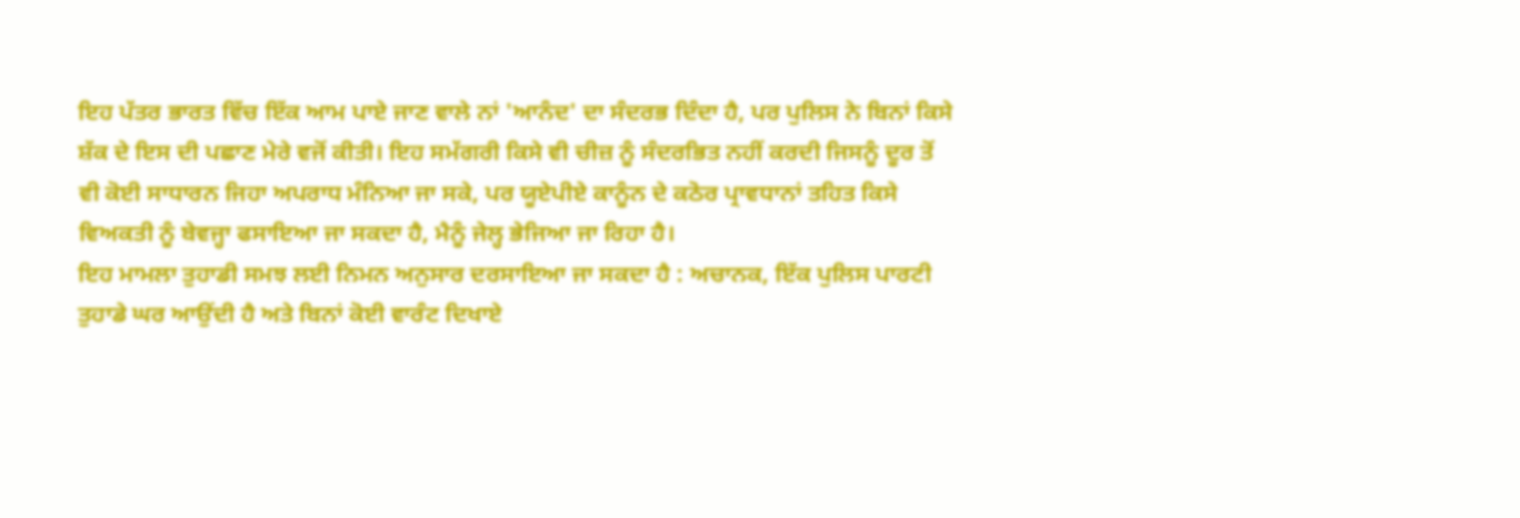ਇਹ ਪੱਤਰ ਭਾਰਤ ਵਿੱਚ ਇੱਕ ਆਮ ਪਾਏ ਜਾਣ ਵਾਲੇ ਨਾਂ 'ਆਨੰਦ' ਦਾ ਸੰਦਰਭ ਦਿੰਦਾ ਹੈ, ਪਰ ਪੁਲਿਸ ਨੇ ਬਿਨਾਂ ਕਿਸੇ ਸ਼ੱਕ ਦੇ ਇਸ ਦੀ ਪਛਾਣ ਮੇਰੇ ਵਜੋਂ ਕੀਤੀ। ਇਹ ਸਮੱਗਰੀ ਕਿਸੇ ਵੀ ਚੀਜ਼ ਨੂੰ ਸੰਦਰਭਿਤ ਨਹੀਂ ਕਰਦੀ ਜਿਸਨੂੰ ਦੂਰ ਤੋਂ ਵੀ ਕੋਈ ਸਾਧਾਰਨ ਜਿਹਾ ਅਪਰਾਧ ਮੰਨਿਆ ਜਾ ਸਕੇ, ਪਰ ਯੂਏਪੀਏ ਕਾਨੂੰਨ ਦੇ ਕਠੋਰ ਪ੍ਰਾਵਧਾਨਾਂ ਤਹਿਤ ਕਿਸੇ ਵਿਅਕਤੀ ਨੂੰ ਬੇਵਜ੍ਹਾ ਫਸਾਇਆ ਜਾ ਸਕਦਾ ਹੈ, ਮੈਨੂੰ ਜੇਲ੍ਹ ਭੇਜਿਆ ਜਾ ਰਿਹਾ ਹੈ।
ਇਹ ਮਾਮਲਾ ਤੁਹਾਡੀ ਸਮਝ ਲਈ ਨਿਮਨ ਅਨੁਸਾਰ ਦਰਸਾਇਆ ਜਾ ਸਕਦਾ ਹੈ : ਅਚਾਨਕ, ਇੱਕ ਪੁਲਿਸ ਪਾਰਟੀ ਤੁਹਾਡੇ ਘਰ ਆਉਂਦੀ ਹੈ ਅਤੇ ਬਿਨਾਂ ਕੋਈ ਵਾਰੰਟ ਦਿਖਾਏ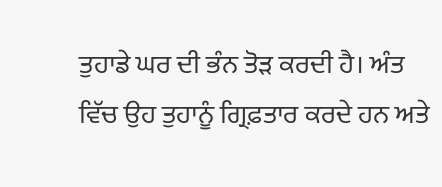ਤੁਹਾਡੇ ਘਰ ਦੀ ਭੰਨ ਤੋੜ ਕਰਦੀ ਹੈ। ਅੰਤ ਵਿੱਚ ਉਹ ਤੁਹਾਨੂੰ ਗ੍ਰਿਫ਼ਤਾਰ ਕਰਦੇ ਹਨ ਅਤੇ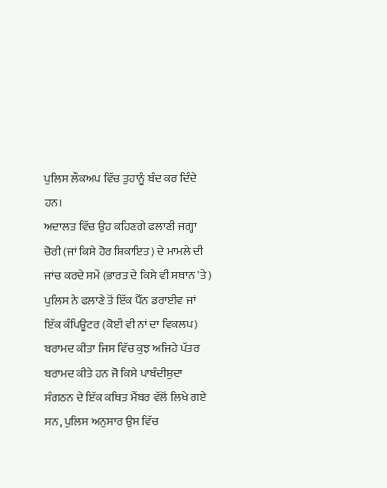ਪੁਲਿਸ ਲੌਕਅਪ ਵਿੱਚ ਤੁਹਾਨੂੰ ਬੰਦ ਕਰ ਦਿੰਦੇ ਹਨ।
ਅਦਾਲਤ ਵਿੱਚ ਉਹ ਕਹਿਣਗੇ ਫਲਾਣੀ ਜਗ੍ਹਾ ਚੋਰੀ (ਜਾਂ ਕਿਸੇ ਹੋਰ ਸ਼ਿਕਾਇਤ) ਦੇ ਮਾਮਲੇ ਦੀ ਜਾਂਚ ਕਰਦੇ ਸਮੇਂ (ਭਾਰਤ ਦੇ ਕਿਸੇ ਵੀ ਸਥਾਨ 'ਤੇ) ਪੁਲਿਸ ਨੇ ਫਲਾਣੇ ਤੋਂ ਇੱਕ ਪੈੱਨ ਡਰਾਈਵ ਜਾਂ ਇੱਕ ਕੰਪਿਊਟਰ (ਕੋਈ ਵੀ ਨਾਂ ਦਾ ਵਿਕਲਪ) ਬਰਾਮਦ ਕੀਤਾ ਜਿਸ ਵਿੱਚ ਕੁਝ ਅਜਿਹੇ ਪੱਤਰ ਬਰਾਮਦ ਕੀਤੇ ਹਨ ਜੋ ਕਿਸੇ ਪਾਬੰਦੀਸ਼ੁਦਾ ਸੰਗਠਨ ਦੇ ਇੱਕ ਕਥਿਤ ਮੈਂਬਰ ਵੱਲੋਂ ਲਿਖੇ ਗਏ ਸਨ, ਪੁਲਿਸ ਅਨੁਸਾਰ ਉਸ ਵਿੱਚ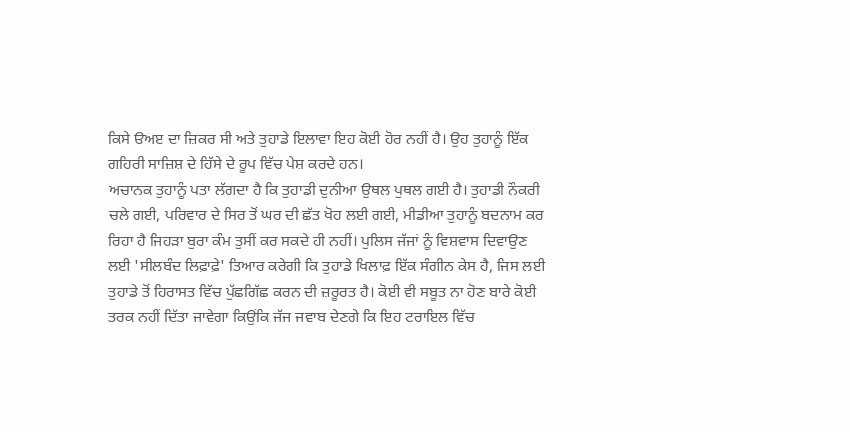ਕਿਸੇ ੳਅੲ ਦਾ ਜ਼ਿਕਰ ਸੀ ਅਤੇ ਤੁਹਾਡੇ ਇਲਾਵਾ ਇਹ ਕੋਈ ਹੋਰ ਨਹੀਂ ਹੈ। ਉਹ ਤੁਹਾਨੂੰ ਇੱਕ ਗਹਿਰੀ ਸਾਜ਼ਿਸ਼ ਦੇ ਹਿੱਸੇ ਦੇ ਰੂਪ ਵਿੱਚ ਪੇਸ਼ ਕਰਦੇ ਹਨ।
ਅਚਾਨਕ ਤੁਹਾਨੂੰ ਪਤਾ ਲੱਗਦਾ ਹੈ ਕਿ ਤੁਹਾਡੀ ਦੁਨੀਆ ਉਥਲ ਪੁਥਲ ਗਈ ਹੈ। ਤੁਹਾਡੀ ਨੌਕਰੀ ਚਲੇ ਗਈ, ਪਰਿਵਾਰ ਦੇ ਸਿਰ ਤੋਂ ਘਰ ਦੀ ਛੱਤ ਖੋਹ ਲਈ ਗਈ, ਮੀਡੀਆ ਤੁਹਾਨੂੰ ਬਦਨਾਮ ਕਰ ਰਿਹਾ ਹੈ ਜਿਹਡ਼ਾ ਬੁਰਾ ਕੰਮ ਤੁਸੀਂ ਕਰ ਸਕਦੇ ਹੀ ਨਹੀਂ। ਪੁਲਿਸ ਜੱਜਾਂ ਨੂੰ ਵਿਸ਼ਵਾਸ ਦਿਵਾਉਣ ਲਈ 'ਸੀਲਬੰਦ ਲਿਫ਼ਾਫ਼ੇ' ਤਿਆਰ ਕਰੇਗੀ ਕਿ ਤੁਹਾਡੇ ਖਿਲਾਫ਼ ਇੱਕ ਸੰਗੀਨ ਕੇਸ ਹੈ, ਜਿਸ ਲਈ ਤੁਹਾਡੇ ਤੋਂ ਹਿਰਾਸਤ ਵਿੱਚ ਪੁੱਛਗਿੱਛ ਕਰਨ ਦੀ ਜ਼ਰੂਰਤ ਹੈ। ਕੋਈ ਵੀ ਸਬੂਤ ਨਾ ਹੋਣ ਬਾਰੇ ਕੋਈ ਤਰਕ ਨਹੀਂ ਦਿੱਤਾ ਜਾਵੇਗਾ ਕਿਉਂਕਿ ਜੱਜ ਜਵਾਬ ਦੇਣਗੇ ਕਿ ਇਹ ਟਰਾਇਲ ਵਿੱਚ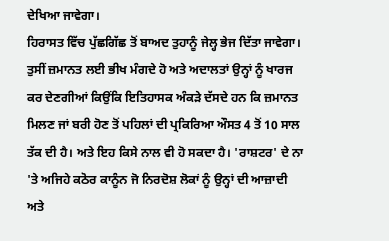ਦੇਖਿਆ ਜਾਵੇਗਾ।
ਹਿਰਾਸਤ ਵਿੱਚ ਪੁੱਛਗਿੱਛ ਤੋਂ ਬਾਅਦ ਤੁਹਾਨੂੰ ਜੇਲ੍ਹ ਭੇਜ ਦਿੱਤਾ ਜਾਵੇਗਾ। ਤੁਸੀਂ ਜ਼ਮਾਨਤ ਲਈ ਭੀਖ ਮੰਗਦੇ ਹੋ ਅਤੇ ਅਦਾਲਤਾਂ ਉਨ੍ਹਾਂ ਨੂੰ ਖਾਰਜ ਕਰ ਦੇਣਗੀਆਂ ਕਿਉਂਕਿ ਇਤਿਹਾਸਕ ਅੰਕਡ਼ੇ ਦੱਸਦੇ ਹਨ ਕਿ ਜ਼ਮਾਨਤ ਮਿਲਣ ਜਾਂ ਬਰੀ ਹੋਣ ਤੋਂ ਪਹਿਲਾਂ ਦੀ ਪ੍ਰਕਿਰਿਆ ਔਸਤ 4 ਤੋਂ 10 ਸਾਲ ਤੱਕ ਦੀ ਹੈ। ਅਤੇ ਇਹ ਕਿਸੇ ਨਾਲ ਵੀ ਹੋ ਸਕਦਾ ਹੈ। 'ਰਾਸ਼ਟਰ' ਦੇ ਨਾ 'ਤੇ ਅਜਿਹੇ ਕਠੋਰ ਕਾਨੂੰਨ ਜੋ ਨਿਰਦੋਸ਼ ਲੋਕਾਂ ਨੂੰ ਉਨ੍ਹਾਂ ਦੀ ਆਜ਼ਾਦੀ ਅਤੇ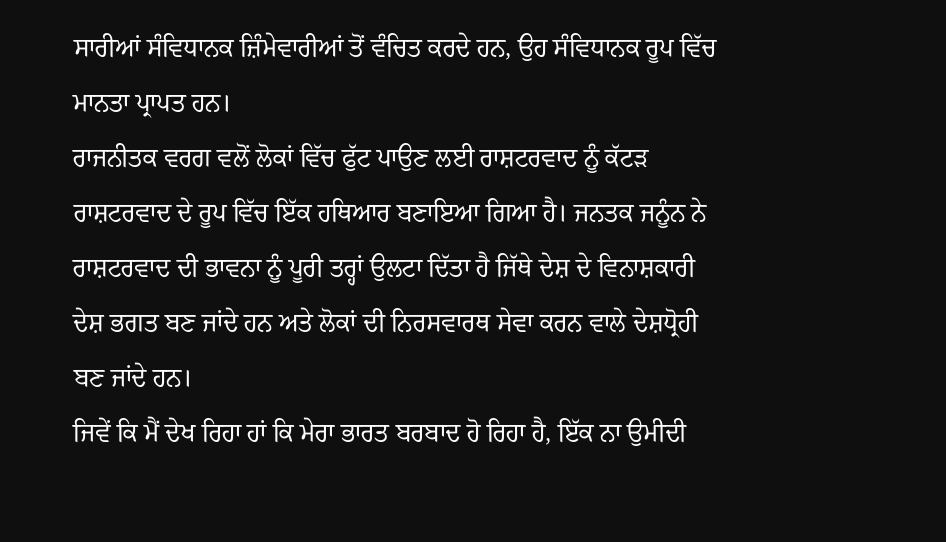ਸਾਰੀਆਂ ਸੰਵਿਧਾਨਕ ਜ਼ਿੰਮੇਵਾਰੀਆਂ ਤੋਂ ਵੰਚਿਤ ਕਰਦੇ ਹਨ, ਉਹ ਸੰਵਿਧਾਨਕ ਰੂਪ ਵਿੱਚ ਮਾਨਤਾ ਪ੍ਰਾਪਤ ਹਨ।
ਰਾਜਨੀਤਕ ਵਰਗ ਵਲੋਂ ਲੋਕਾਂ ਵਿੱਚ ਫੁੱਟ ਪਾਉਣ ਲਈ ਰਾਸ਼ਟਰਵਾਦ ਨੂੰ ਕੱਟਡ਼ ਰਾਸ਼ਟਰਵਾਦ ਦੇ ਰੂਪ ਵਿੱਚ ਇੱਕ ਹਥਿਆਰ ਬਣਾਇਆ ਗਿਆ ਹੈ। ਜਨਤਕ ਜਨੂੰਨ ਨੇ ਰਾਸ਼ਟਰਵਾਦ ਦੀ ਭਾਵਨਾ ਨੂੰ ਪੂਰੀ ਤਰ੍ਹਾਂ ਉਲਟਾ ਦਿੱਤਾ ਹੈ ਜਿੱਥੇ ਦੇਸ਼ ਦੇ ਵਿਨਾਸ਼ਕਾਰੀ ਦੇਸ਼ ਭਗਤ ਬਣ ਜਾਂਦੇ ਹਨ ਅਤੇ ਲੋਕਾਂ ਦੀ ਨਿਰਸਵਾਰਥ ਸੇਵਾ ਕਰਨ ਵਾਲੇ ਦੇਸ਼ਧ੍ਰੋਹੀ ਬਣ ਜਾਂਦੇ ਹਨ।
ਜਿਵੇਂ ਕਿ ਮੈਂ ਦੇਖ ਰਿਹਾ ਹਾਂ ਕਿ ਮੇਰਾ ਭਾਰਤ ਬਰਬਾਦ ਹੋ ਰਿਹਾ ਹੈ, ਇੱਕ ਨਾ ਉਮੀਦੀ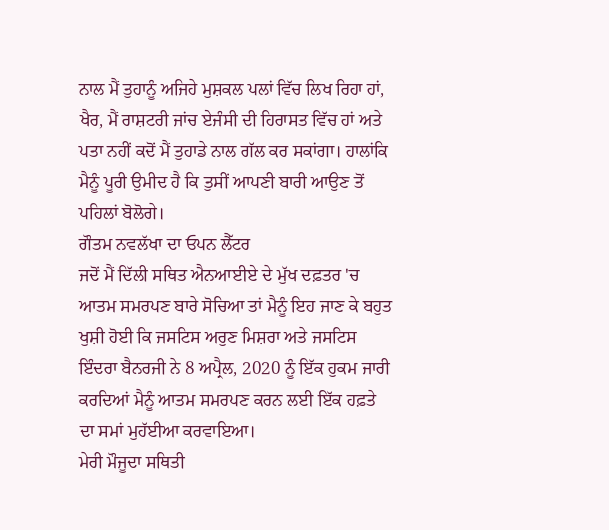ਨਾਲ ਮੈਂ ਤੁਹਾਨੂੰ ਅਜਿਹੇ ਮੁਸ਼ਕਲ ਪਲਾਂ ਵਿੱਚ ਲਿਖ ਰਿਹਾ ਹਾਂ, ਖੈਰ, ਮੈਂ ਰਾਸ਼ਟਰੀ ਜਾਂਚ ਏਜੰਸੀ ਦੀ ਹਿਰਾਸਤ ਵਿੱਚ ਹਾਂ ਅਤੇ ਪਤਾ ਨਹੀਂ ਕਦੋਂ ਮੈਂ ਤੁਹਾਡੇ ਨਾਲ ਗੱਲ ਕਰ ਸਕਾਂਗਾ। ਹਾਲਾਂਕਿ ਮੈਨੂੰ ਪੂਰੀ ਉਮੀਦ ਹੈ ਕਿ ਤੁਸੀਂ ਆਪਣੀ ਬਾਰੀ ਆਉਣ ਤੋਂ ਪਹਿਲਾਂ ਬੋਲੋਗੇ।
ਗੌਤਮ ਨਵਲੱਖਾ ਦਾ ਓਪਨ ਲੈੱਟਰ
ਜਦੋਂ ਮੈਂ ਦਿੱਲੀ ਸਥਿਤ ਐਨਆਈਏ ਦੇ ਮੁੱਖ ਦਫ਼ਤਰ 'ਚ ਆਤਮ ਸਮਰਪਣ ਬਾਰੇ ਸੋਚਿਆ ਤਾਂ ਮੈਨੂੰ ਇਹ ਜਾਣ ਕੇ ਬਹੁਤ ਖੁਸ਼ੀ ਹੋਈ ਕਿ ਜਸਟਿਸ ਅਰੁਣ ਮਿਸ਼ਰਾ ਅਤੇ ਜਸਟਿਸ ਇੰਦਰਾ ਬੈਨਰਜੀ ਨੇ 8 ਅਪ੍ਰੈਲ, 2020 ਨੂੰ ਇੱਕ ਹੁਕਮ ਜਾਰੀ ਕਰਦਿਆਂ ਮੈਨੂੰ ਆਤਮ ਸਮਰਪਣ ਕਰਨ ਲਈ ਇੱਕ ਹਫ਼ਤੇ ਦਾ ਸਮਾਂ ਮੁਹੱਈਆ ਕਰਵਾਇਆ।
ਮੇਰੀ ਮੌਜੂਦਾ ਸਥਿਤੀ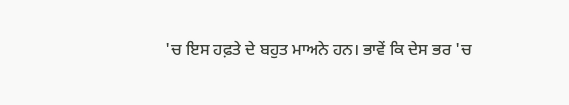'ਚ ਇਸ ਹਫ਼ਤੇ ਦੇ ਬਹੁਤ ਮਾਅਨੇ ਹਨ। ਭਾਵੇਂ ਕਿ ਦੇਸ ਭਰ 'ਚ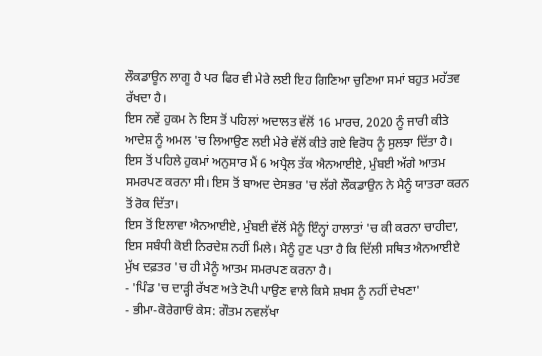ਲੌਕਡਾਊਨ ਲਾਗੂ ਹੈ ਪਰ ਫਿਰ ਵੀ ਮੇਰੇ ਲਈ ਇਹ ਗਿਣਿਆ ਚੁਣਿਆ ਸਮਾਂ ਬਹੁਤ ਮਹੱਤਵ ਰੱਖਦਾ ਹੈ।
ਇਸ ਨਵੇਂ ਹੁਕਮ ਨੇ ਇਸ ਤੋਂ ਪਹਿਲਾਂ ਅਦਾਲਤ ਵੱਲੋਂ 16 ਮਾਰਚ, 2020 ਨੂੰ ਜਾਰੀ ਕੀਤੇ ਆਦੇਸ਼ ਨੂੰ ਅਮਲ 'ਚ ਲਿਆਉਣ ਲਈ ਮੇਰੇ ਵੱਲੋਂ ਕੀਤੇ ਗਏ ਵਿਰੋਧ ਨੂੰ ਸੁਲਝਾ ਦਿੱਤਾ ਹੈ।
ਇਸ ਤੋਂ ਪਹਿਲੇ ਹੁਕਮਾਂ ਅਨੁਸਾਰ ਮੈਂ 6 ਅਪ੍ਰੈਲ ਤੱਕ ਐਨਆਈਏ, ਮੁੰਬਈ ਅੱਗੇ ਆਤਮ ਸਮਰਪਣ ਕਰਨਾ ਸੀ। ਇਸ ਤੋਂ ਬਾਅਦ ਦੇਸਭਰ 'ਚ ਲੱਗੇ ਲੌਕਡਾਉਨ ਨੇ ਮੈਨੂੰ ਯਾਤਰਾ ਕਰਨ ਤੋਂ ਰੋਕ ਦਿੱਤਾ।
ਇਸ ਤੋਂ ਇਲਾਵਾ ਐਨਆਈਏ, ਮੁੰਬਈ ਵੱਲੋਂ ਮੈਨੂੰ ਇੰਨ੍ਹਾਂ ਹਾਲਾਤਾਂ 'ਚ ਕੀ ਕਰਨਾ ਚਾਹੀਦਾ, ਇਸ ਸਬੰਧੀ ਕੋਈ ਨਿਰਦੇਸ਼ ਨਹੀਂ ਮਿਲੇ। ਮੈਨੂੰ ਹੁਣ ਪਤਾ ਹੈ ਕਿ ਦਿੱਲੀ ਸਥਿਤ ਐਨਆਈਏ ਮੁੱਖ ਦਫ਼ਤਰ 'ਚ ਹੀ ਮੈਨੂੰ ਆਤਮ ਸਮਰਪਣ ਕਰਨਾ ਹੈ।
- 'ਪਿੰਡ 'ਚ ਦਾੜ੍ਹੀ ਰੱਖਣ ਅਤੇ ਟੋਪੀ ਪਾਉਣ ਵਾਲੇ ਕਿਸੇ ਸ਼ਖਸ ਨੂੰ ਨਹੀਂ ਦੇਖਣਾ'
- ਭੀਮਾ-ਕੋਰੇਗਾਓਂ ਕੇਸ: ਗੌਤਮ ਨਵਲੱਖਾ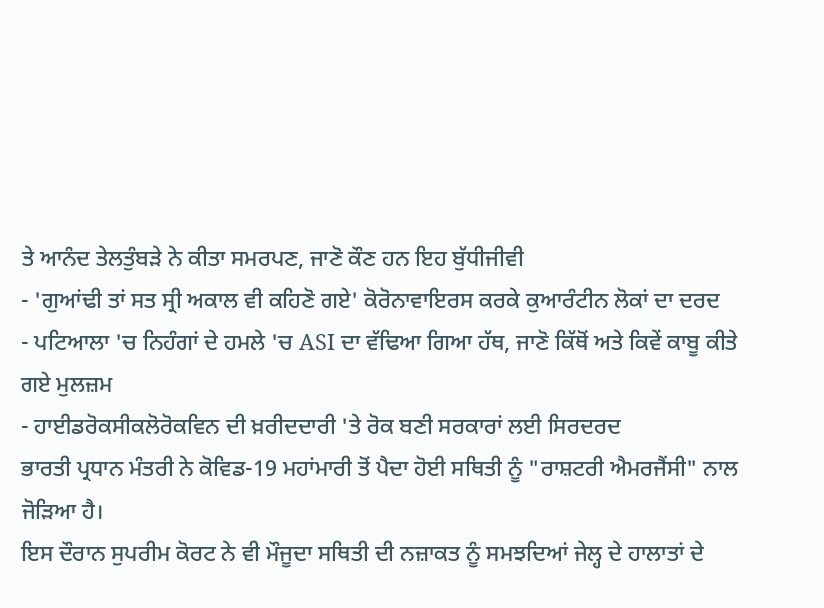ਤੇ ਆਨੰਦ ਤੇਲਤੁੰਬੜੇ ਨੇ ਕੀਤਾ ਸਮਰਪਣ, ਜਾਣੋ ਕੌਣ ਹਨ ਇਹ ਬੁੱਧੀਜੀਵੀ
- 'ਗੁਆਂਢੀ ਤਾਂ ਸਤ ਸ੍ਰੀ ਅਕਾਲ ਵੀ ਕਹਿਣੋ ਗਏ' ਕੋਰੋਨਾਵਾਇਰਸ ਕਰਕੇ ਕੁਆਰੰਟੀਨ ਲੋਕਾਂ ਦਾ ਦਰਦ
- ਪਟਿਆਲਾ 'ਚ ਨਿਹੰਗਾਂ ਦੇ ਹਮਲੇ 'ਚ ASI ਦਾ ਵੱਢਿਆ ਗਿਆ ਹੱਥ, ਜਾਣੋ ਕਿੱਥੋਂ ਅਤੇ ਕਿਵੇਂ ਕਾਬੂ ਕੀਤੇ ਗਏ ਮੁਲਜ਼ਮ
- ਹਾਈਡਰੋਕਸੀਕਲੋਰੋਕਵਿਨ ਦੀ ਖ਼ਰੀਦਦਾਰੀ 'ਤੇ ਰੋਕ ਬਣੀ ਸਰਕਾਰਾਂ ਲਈ ਸਿਰਦਰਦ
ਭਾਰਤੀ ਪ੍ਰਧਾਨ ਮੰਤਰੀ ਨੇ ਕੋਵਿਡ-19 ਮਹਾਂਮਾਰੀ ਤੋਂ ਪੈਦਾ ਹੋਈ ਸਥਿਤੀ ਨੂੰ "ਰਾਸ਼ਟਰੀ ਐਮਰਜੈਂਸੀ" ਨਾਲ ਜੋੜਿਆ ਹੈ।
ਇਸ ਦੌਰਾਨ ਸੁਪਰੀਮ ਕੋਰਟ ਨੇ ਵੀ ਮੌਜੂਦਾ ਸਥਿਤੀ ਦੀ ਨਜ਼ਾਕਤ ਨੂੰ ਸਮਝਦਿਆਂ ਜੇਲ੍ਹ ਦੇ ਹਾਲਾਤਾਂ ਦੇ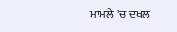ਮਾਮਲੇ 'ਚ ਦਖਲ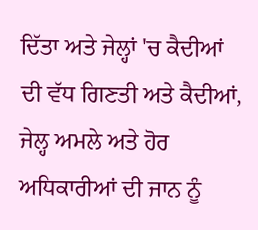ਦਿੱਤਾ ਅਤੇ ਜੇਲ੍ਹਾਂ 'ਚ ਕੈਦੀਆਂ ਦੀ ਵੱਧ ਗਿਣਤੀ ਅਤੇ ਕੈਦੀਆਂ, ਜੇਲ੍ਹ ਅਮਲੇ ਅਤੇ ਹੋਰ ਅਧਿਕਾਰੀਆਂ ਦੀ ਜਾਨ ਨੂੰ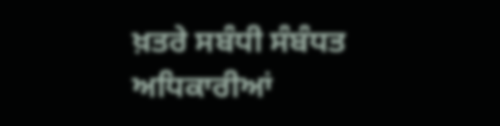ਖ਼ਤਰੇ ਸਬੰਧੀ ਸੰਬੰਧਤ ਅਧਿਕਾਰੀਆਂ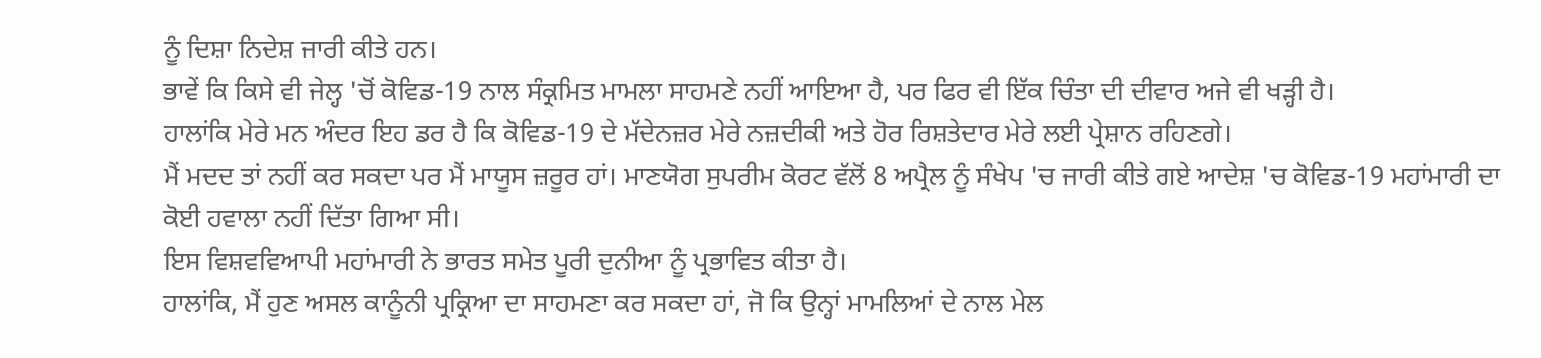ਨੂੰ ਦਿਸ਼ਾ ਨਿਦੇਸ਼ ਜਾਰੀ ਕੀਤੇ ਹਨ।
ਭਾਵੇਂ ਕਿ ਕਿਸੇ ਵੀ ਜੇਲ੍ਹ 'ਚੋਂ ਕੋਵਿਡ-19 ਨਾਲ ਸੰਕ੍ਰਮਿਤ ਮਾਮਲਾ ਸਾਹਮਣੇ ਨਹੀਂ ਆਇਆ ਹੈ, ਪਰ ਫਿਰ ਵੀ ਇੱਕ ਚਿੰਤਾ ਦੀ ਦੀਵਾਰ ਅਜੇ ਵੀ ਖੜ੍ਹੀ ਹੈ।
ਹਾਲਾਂਕਿ ਮੇਰੇ ਮਨ ਅੰਦਰ ਇਹ ਡਰ ਹੈ ਕਿ ਕੋਵਿਡ-19 ਦੇ ਮੱਦੇਨਜ਼ਰ ਮੇਰੇ ਨਜ਼ਦੀਕੀ ਅਤੇ ਹੋਰ ਰਿਸ਼ਤੇਦਾਰ ਮੇਰੇ ਲਈ ਪ੍ਰੇਸ਼ਾਨ ਰਹਿਣਗੇ।
ਮੈਂ ਮਦਦ ਤਾਂ ਨਹੀਂ ਕਰ ਸਕਦਾ ਪਰ ਮੈਂ ਮਾਯੂਸ ਜ਼ਰੂਰ ਹਾਂ। ਮਾਣਯੋਗ ਸੁਪਰੀਮ ਕੋਰਟ ਵੱਲੋਂ 8 ਅਪ੍ਰੈਲ ਨੂੰ ਸੰਖੇਪ 'ਚ ਜਾਰੀ ਕੀਤੇ ਗਏ ਆਦੇਸ਼ 'ਚ ਕੋਵਿਡ-19 ਮਹਾਂਮਾਰੀ ਦਾ ਕੋਈ ਹਵਾਲਾ ਨਹੀਂ ਦਿੱਤਾ ਗਿਆ ਸੀ।
ਇਸ ਵਿਸ਼ਵਵਿਆਪੀ ਮਹਾਂਮਾਰੀ ਨੇ ਭਾਰਤ ਸਮੇਤ ਪੂਰੀ ਦੁਨੀਆ ਨੂੰ ਪ੍ਰਭਾਵਿਤ ਕੀਤਾ ਹੈ।
ਹਾਲਾਂਕਿ, ਮੈਂ ਹੁਣ ਅਸਲ ਕਾਨੂੰਨੀ ਪ੍ਰਕ੍ਰਿਆ ਦਾ ਸਾਹਮਣਾ ਕਰ ਸਕਦਾ ਹਾਂ, ਜੋ ਕਿ ਉਨ੍ਹਾਂ ਮਾਮਲਿਆਂ ਦੇ ਨਾਲ ਮੇਲ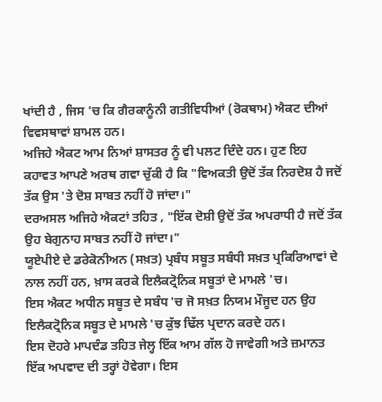ਖਾਂਦੀ ਹੈ , ਜਿਸ 'ਚ ਕਿ ਗੈਰਕਾਨੂੰਨੀ ਗਤੀਵਿਧੀਆਂ (ਰੋਕਥਾਮ) ਐਕਟ ਦੀਆਂ ਵਿਵਸਥਾਵਾਂ ਸ਼ਾਮਲ ਹਨ।
ਅਜਿਹੇ ਐਕਟ ਆਮ ਨਿਆਂ ਸ਼ਾਸਤਰ ਨੂੰ ਵੀ ਪਲਟ ਦਿੰਦੇ ਹਨ। ਹੁਣ ਇਹ ਕਹਾਵਤ ਆਪਣੇ ਅਰਥ ਗਵਾ ਚੁੱਕੀ ਹੈ ਕਿ "ਵਿਅਕਤੀ ਉਦੋਂ ਤੱਕ ਨਿਰਦੋਸ਼ ਹੈ ਜਦੋਂ ਤੱਕ ਉਸ 'ਤੇ ਦੋਸ਼ ਸਾਬਤ ਨਹੀਂ ਹੋ ਜਾਂਦਾ।"
ਦਰਅਸਲ ਅਜਿਹੇ ਐਕਟਾਂ ਤਹਿਤ , "ਇੱਕ ਦੋਸ਼ੀ ਉਦੋਂ ਤੱਕ ਅਪਰਾਧੀ ਹੈ ਜਦੋਂ ਤੱਕ ਉਹ ਬੇਗੁਨਾਹ ਸਾਬਤ ਨਹੀਂ ਹੋ ਜਾਂਦਾ।"
ਯੂਏਪੀਏ ਦੇ ਡਰੇਕੋਨੀਅਨ (ਸਖ਼ਤ) ਪ੍ਰਬੰਧ ਸਬੂਤ ਸਬੰਧੀ ਸਖ਼ਤ ਪ੍ਰਕਿਰਿਆਵਾਂ ਦੇ ਨਾਲ ਨਹੀਂ ਹਨ, ਖ਼ਾਸ ਕਰਕੇ ਇਲੈਕਟ੍ਰੋਨਿਕ ਸਬੂਤਾਂ ਦੇ ਮਾਮਲੇ 'ਚ।
ਇਸ ਐਕਟ ਅਧੀਨ ਸਬੂਤ ਦੇ ਸਬੰਧ 'ਚ ਜੋ ਸਖ਼ਤ ਨਿਯਮ ਮੌਜੂਦ ਹਨ ਉਹ ਇਲੈਕਟ੍ਰੋਨਿਕ ਸਬੂਤ ਦੇ ਮਾਮਲੇ 'ਚ ਕੁੱਝ ਢਿੱਲ ਪ੍ਰਦਾਨ ਕਰਦੇ ਹਨ।
ਇਸ ਦੋਹਰੇ ਮਾਪਦੰਡ ਤਹਿਤ ਜੇਲ੍ਹ ਇੱਕ ਆਮ ਗੱਲ ਹੋ ਜਾਵੇਗੀ ਅਤੇ ਜ਼ਮਾਨਤ ਇੱਕ ਅਪਵਾਦ ਦੀ ਤਰ੍ਹਾਂ ਹੋਵੇਗਾ। ਇਸ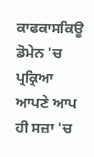ਕਾਫਕਾਸਕਿਊ ਡੋਮੇਨ 'ਚ ਪ੍ਰਕ੍ਰਿਆ ਆਪਣੇ ਆਪ ਹੀ ਸਜ਼ਾ 'ਚ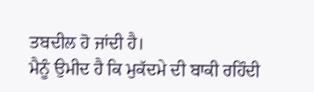ਤਬਦੀਲ ਹੋ ਜਾਂਦੀ ਹੈ।
ਮੈਨੂੰ ਉਮੀਦ ਹੈ ਕਿ ਮੁਕੱਦਮੇ ਦੀ ਬਾਕੀ ਰਹਿੰਦੀ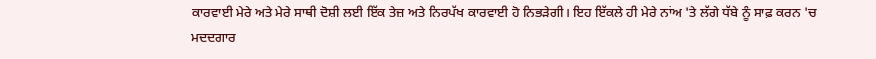ਕਾਰਵਾਈ ਮੇਰੇ ਅਤੇ ਮੇਰੇ ਸਾਥੀ ਦੋਸ਼ੀ ਲਈ ਇੱਕ ਤੇਜ਼ ਅਤੇ ਨਿਰਪੱਖ ਕਾਰਵਾਈ ਹੋ ਨਿਭੜੇਗੀ। ਇਹ ਇੱਕਲੇ ਹੀ ਮੇਰੇ ਨਾਂਅ 'ਤੇ ਲੱਗੇ ਧੱਬੇ ਨੂੰ ਸਾਫ਼ ਕਰਨ 'ਚ ਮਦਦਗਾਰ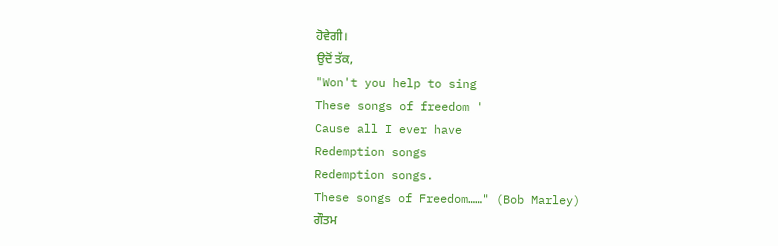ਹੋਵੇਗੀ।
ਉਦੋਂ ਤੱਕ,
"Won't you help to sing
These songs of freedom '
Cause all I ever have
Redemption songs
Redemption songs.
These songs of Freedom……" (Bob Marley)
ਗੌਤਮ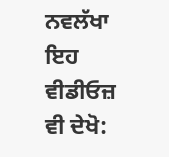ਨਵਲੱਖਾ
ਇਹ ਵੀਡੀਓਜ਼ ਵੀ ਦੇਖੋ: